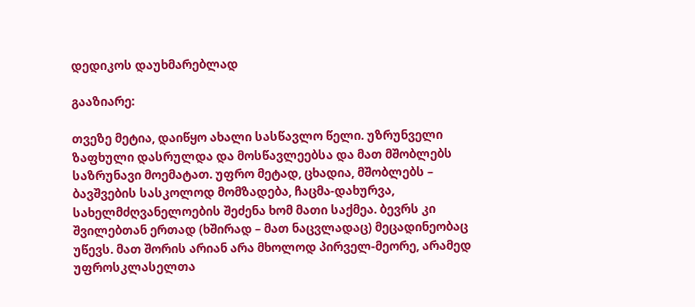დედიკოს დაუხმარებლად

გააზიარე:

თვეზე მეტია, დაიწყო ახალი სასწავლო წელი. უზრუნველი ზაფხული დასრულდა და მოსწავლეებსა და მათ მშობლებს საზრუნავი მოემატათ. უფრო მეტად, ცხადია, მშობლებს – ბავშვების სასკოლოდ მომზადება, ჩაცმა-დახურვა, სახელმძღვანელოების შეძენა ხომ მათი საქმეა. ბევრს კი შვილებთან ერთად (ხშირად – მათ ნაცვლადაც) მეცადინეობაც უწევს. მათ შორის არიან არა მხოლოდ პირველ-მეორე, არამედ უფროსკლასელთა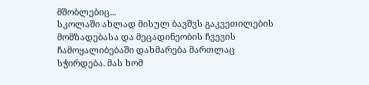მშობლებიც...
სკოლაში ახლად მისულ ბავშვს გაკვეთილების მომზადებასა და მეცადინეობის ჩვევის ჩამოყალიბებაში დახმარება მართლაც სჭირდება. მას ხომ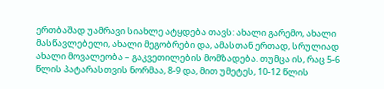ერთბაშად უამრავი სიახლე ატყდება თავს: ახალი გარემო, ახალი მასწავლებელი, ახალი მეგობრები და, ამასთან ერთად, სრულიად ახალი მოვალეობა – გაკვეთილების მომზადება. თუმცა ის, რაც 5-6 წლის პატარასთვის ნორმაა, 8-9 და, მით უმეტეს, 10-12 წლის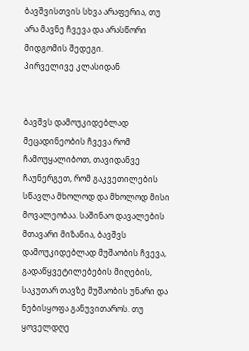ბავშვისთვის სხვა არაფერია, თუ არა მავნე ჩვევა და არასწორი მიდგომის შედეგი.
პირველივე კლასიდან


ბავშვს დამოუკიდებლად მეცადინეობის ჩვევა რომ ჩამოუყალიბოთ, თავიდანვე ჩაუნერგეთ, რომ გაკვეთილების სწავლა მხოლოდ და მხოლოდ მისი მოვალეობაა. საშინაო დავალების მთავარი მიზანია, ბავშვს დამოუკიდებლად მუშაობის ჩვევა, გადაწყვეტილებების მიღების, საკუთარ თავზე მუშაობის უნარი და ნებისყოფა განუვითაროს. თუ ყოველდღე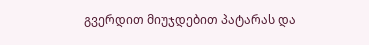გვერდით მიუჯდებით პატარას და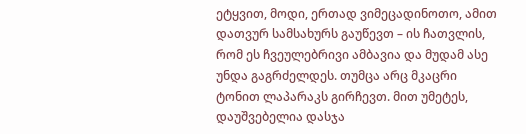ეტყვით, მოდი, ერთად ვიმეცადინოთო, ამით დათვურ სამსახურს გაუწევთ – ის ჩათვლის, რომ ეს ჩვეულებრივი ამბავია და მუდამ ასე უნდა გაგრძელდეს. თუმცა არც მკაცრი ტონით ლაპარაკს გირჩევთ. მით უმეტეს, დაუშვებელია დასჯა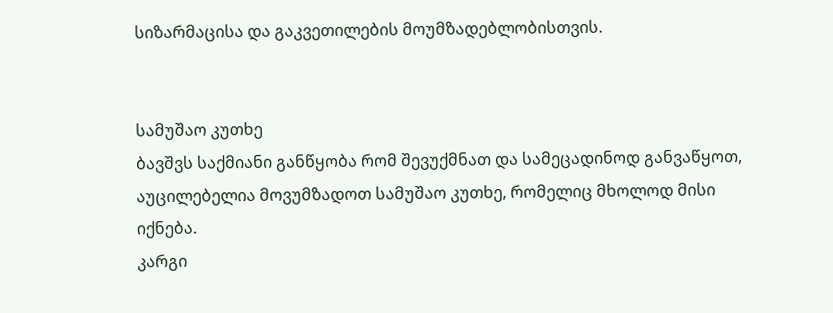სიზარმაცისა და გაკვეთილების მოუმზადებლობისთვის.


სამუშაო კუთხე
ბავშვს საქმიანი განწყობა რომ შევუქმნათ და სამეცადინოდ განვაწყოთ, აუცილებელია მოვუმზადოთ სამუშაო კუთხე, რომელიც მხოლოდ მისი იქნება.
კარგი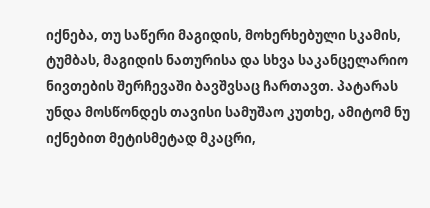იქნება, თუ საწერი მაგიდის, მოხერხებული სკამის, ტუმბას, მაგიდის ნათურისა და სხვა საკანცელარიო ნივთების შერჩევაში ბავშვსაც ჩართავთ. პატარას უნდა მოსწონდეს თავისი სამუშაო კუთხე, ამიტომ ნუ იქნებით მეტისმეტად მკაცრი,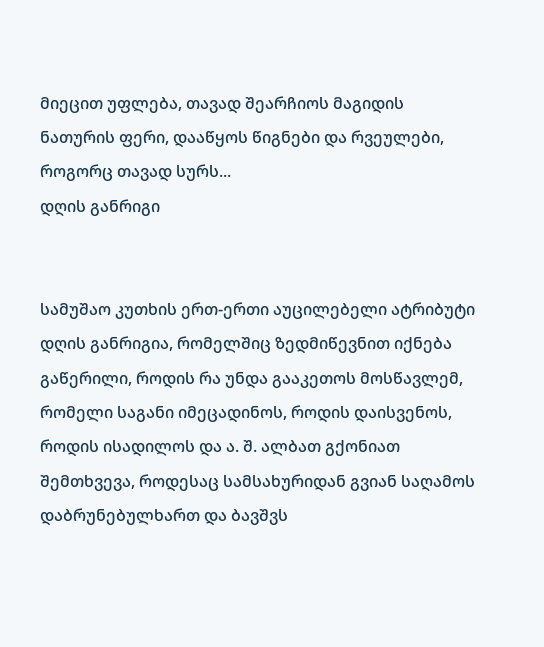მიეცით უფლება, თავად შეარჩიოს მაგიდის ნათურის ფერი, დააწყოს წიგნები და რვეულები, როგორც თავად სურს...
დღის განრიგი


სამუშაო კუთხის ერთ-ერთი აუცილებელი ატრიბუტი დღის განრიგია, რომელშიც ზედმიწევნით იქნება გაწერილი, როდის რა უნდა გააკეთოს მოსწავლემ, რომელი საგანი იმეცადინოს, როდის დაისვენოს, როდის ისადილოს და ა. შ. ალბათ გქონიათ შემთხვევა, როდესაც სამსახურიდან გვიან საღამოს დაბრუნებულხართ და ბავშვს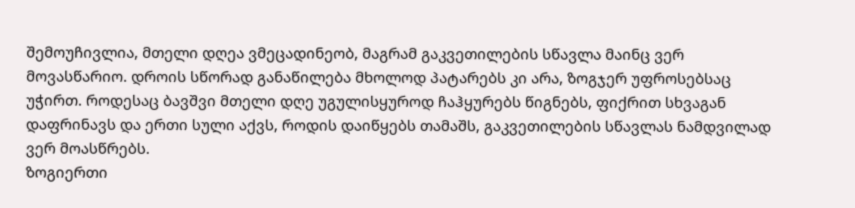შემოუჩივლია, მთელი დღეა ვმეცადინეობ, მაგრამ გაკვეთილების სწავლა მაინც ვერ მოვასწარიო. დროის სწორად განაწილება მხოლოდ პატარებს კი არა, ზოგჯერ უფროსებსაც უჭირთ. როდესაც ბავშვი მთელი დღე უგულისყუროდ ჩაჰყურებს წიგნებს, ფიქრით სხვაგან დაფრინავს და ერთი სული აქვს, როდის დაიწყებს თამაშს, გაკვეთილების სწავლას ნამდვილად ვერ მოასწრებს.
ზოგიერთი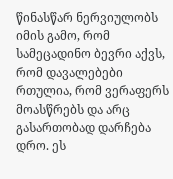წინასწარ ნერვიულობს იმის გამო, რომ სამეცადინო ბევრი აქვს, რომ დავალებები რთულია, რომ ვერაფერს მოასწრებს და არც გასართობად დარჩება დრო. ეს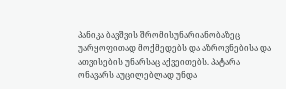პანიკა ბავშვის შრომისუნარიანობაზეც უარყოფითად მოქმედებს და აზროვნებისა და ათვისების უნარსაც აქვეითებს. პატარა ონავარს აუცილებლად უნდა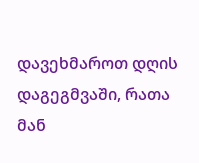დავეხმაროთ დღის დაგეგმვაში, რათა მან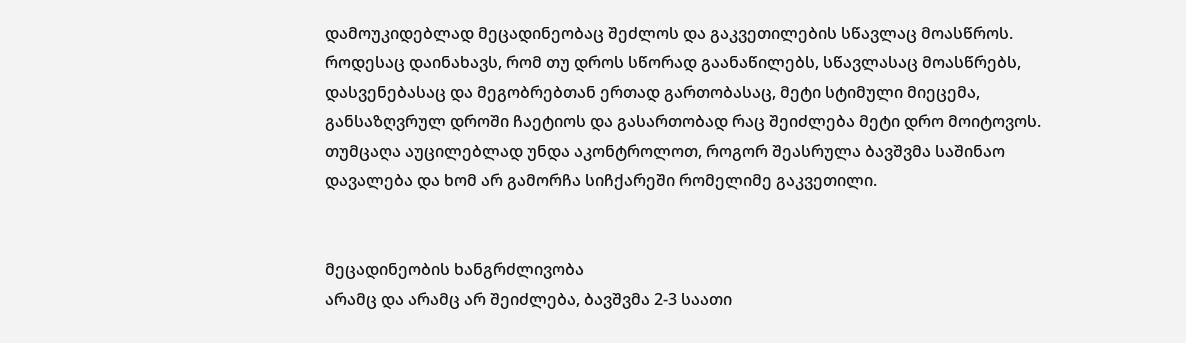დამოუკიდებლად მეცადინეობაც შეძლოს და გაკვეთილების სწავლაც მოასწროს. როდესაც დაინახავს, რომ თუ დროს სწორად გაანაწილებს, სწავლასაც მოასწრებს, დასვენებასაც და მეგობრებთან ერთად გართობასაც, მეტი სტიმული მიეცემა, განსაზღვრულ დროში ჩაეტიოს და გასართობად რაც შეიძლება მეტი დრო მოიტოვოს. თუმცაღა აუცილებლად უნდა აკონტროლოთ, როგორ შეასრულა ბავშვმა საშინაო დავალება და ხომ არ გამორჩა სიჩქარეში რომელიმე გაკვეთილი.


მეცადინეობის ხანგრძლივობა
არამც და არამც არ შეიძლება, ბავშვმა 2-3 საათი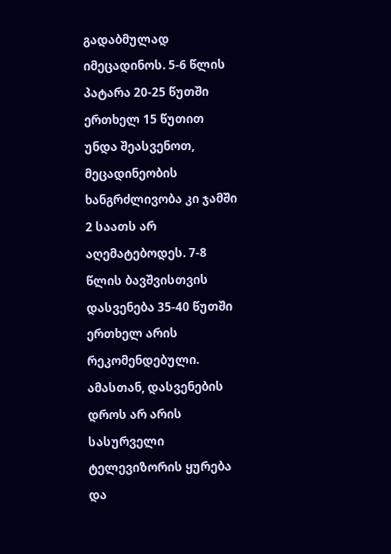გადაბმულად იმეცადინოს. 5-6 წლის პატარა 20-25 წუთში ერთხელ 15 წუთით უნდა შეასვენოთ, მეცადინეობის ხანგრძლივობა კი ჯამში 2 საათს არ აღემატებოდეს. 7-8 წლის ბავშვისთვის დასვენება 35-40 წუთში ერთხელ არის რეკომენდებული. ამასთან, დასვენების დროს არ არის სასურველი ტელევიზორის ყურება და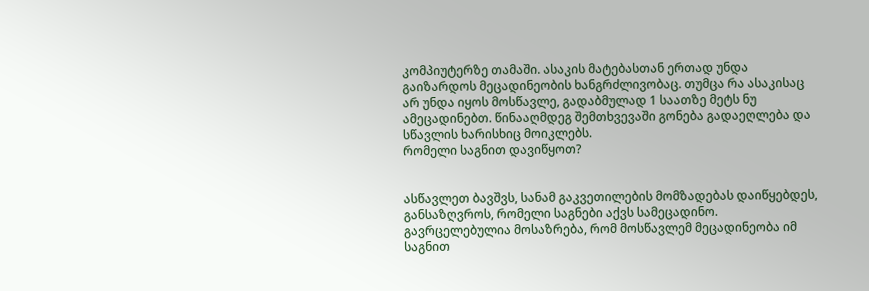კომპიუტერზე თამაში. ასაკის მატებასთან ერთად უნდა გაიზარდოს მეცადინეობის ხანგრძლივობაც. თუმცა რა ასაკისაც არ უნდა იყოს მოსწავლე, გადაბმულად 1 საათზე მეტს ნუ ამეცადინებთ. წინააღმდეგ შემთხვევაში გონება გადაეღლება და სწავლის ხარისხიც მოიკლებს.
რომელი საგნით დავიწყოთ?


ასწავლეთ ბავშვს, სანამ გაკვეთილების მომზადებას დაიწყებდეს, განსაზღვროს, რომელი საგნები აქვს სამეცადინო. გავრცელებულია მოსაზრება, რომ მოსწავლემ მეცადინეობა იმ საგნით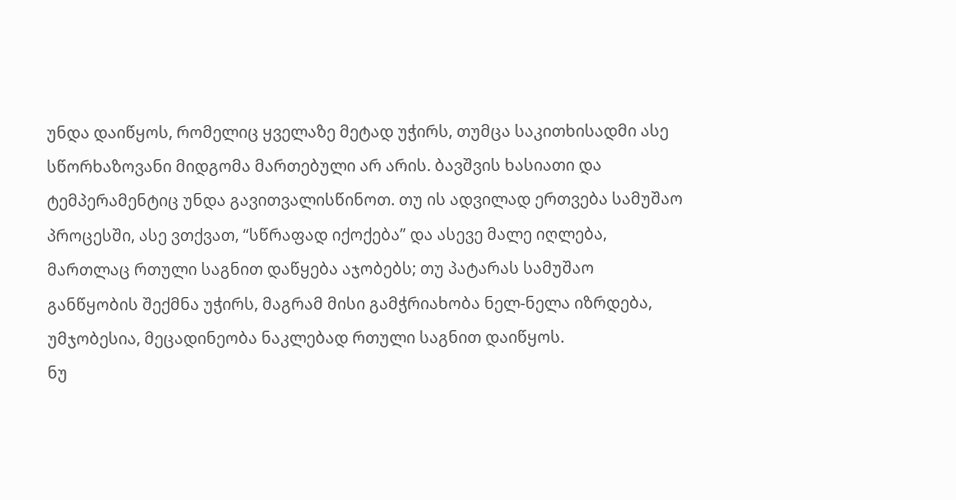უნდა დაიწყოს, რომელიც ყველაზე მეტად უჭირს, თუმცა საკითხისადმი ასე სწორხაზოვანი მიდგომა მართებული არ არის. ბავშვის ხასიათი და ტემპერამენტიც უნდა გავითვალისწინოთ. თუ ის ადვილად ერთვება სამუშაო პროცესში, ასე ვთქვათ, “სწრაფად იქოქება” და ასევე მალე იღლება, მართლაც რთული საგნით დაწყება აჯობებს; თუ პატარას სამუშაო განწყობის შექმნა უჭირს, მაგრამ მისი გამჭრიახობა ნელ-ნელა იზრდება, უმჯობესია, მეცადინეობა ნაკლებად რთული საგნით დაიწყოს.
ნუ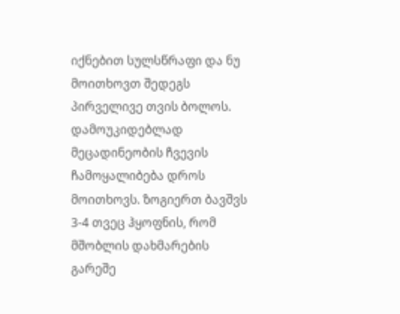იქნებით სულსწრაფი და ნუ მოითხოვთ შედეგს პირველივე თვის ბოლოს. დამოუკიდებლად მეცადინეობის ჩვევის ჩამოყალიბება დროს მოითხოვს. ზოგიერთ ბავშვს 3-4 თვეც ჰყოფნის, რომ მშობლის დახმარების გარეშე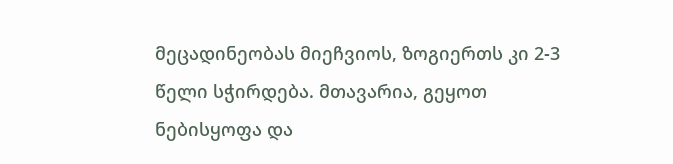მეცადინეობას მიეჩვიოს, ზოგიერთს კი 2-3 წელი სჭირდება. მთავარია, გეყოთ ნებისყოფა და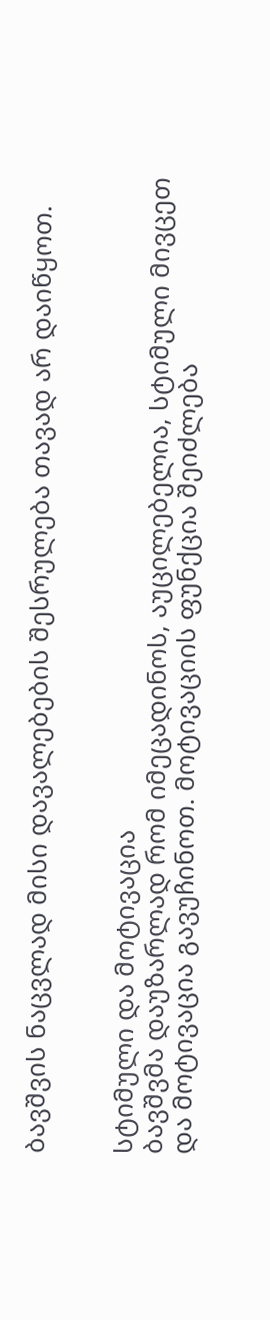ბავშვის ნაცვლად მისი დავალებების შესრულება თავად არ დაიწყოთ.


სტიმული და მოტივაცია
ბავშვმა დაუზარლად რომ იმეცადინოს, აუცილებელია, სტიმული მივცეთ და მოტივაცია გავუჩინოთ. მოტივაციის ფუნქცია შეიძლება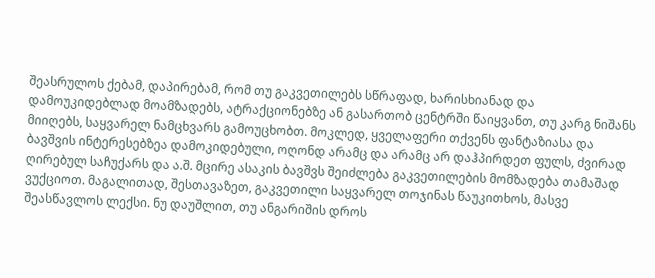შეასრულოს ქებამ, დაპირებამ, რომ თუ გაკვეთილებს სწრაფად, ხარისხიანად და დამოუკიდებლად მოამზადებს, ატრაქციონებზე ან გასართობ ცენტრში წაიყვანთ, თუ კარგ ნიშანს მიიღებს, საყვარელ ნამცხვარს გამოუცხობთ. მოკლედ, ყველაფერი თქვენს ფანტაზიასა და ბავშვის ინტერესებზეა დამოკიდებული, ოღონდ არამც და არამც არ დაჰპირდეთ ფულს, ძვირად ღირებულ საჩუქარს და ა.შ. მცირე ასაკის ბავშვს შეიძლება გაკვეთილების მომზადება თამაშად ვუქციოთ. მაგალითად, შესთავაზეთ, გაკვეთილი საყვარელ თოჯინას წაუკითხოს, მასვე შეასწავლოს ლექსი. ნუ დაუშლით, თუ ანგარიშის დროს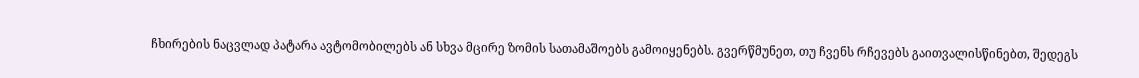ჩხირების ნაცვლად პატარა ავტომობილებს ან სხვა მცირე ზომის სათამაშოებს გამოიყენებს. გვერწმუნეთ, თუ ჩვენს რჩევებს გაითვალისწინებთ, შედეგს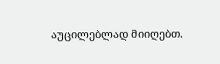აუცილებლად მიიღებთ.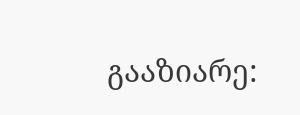გააზიარე: